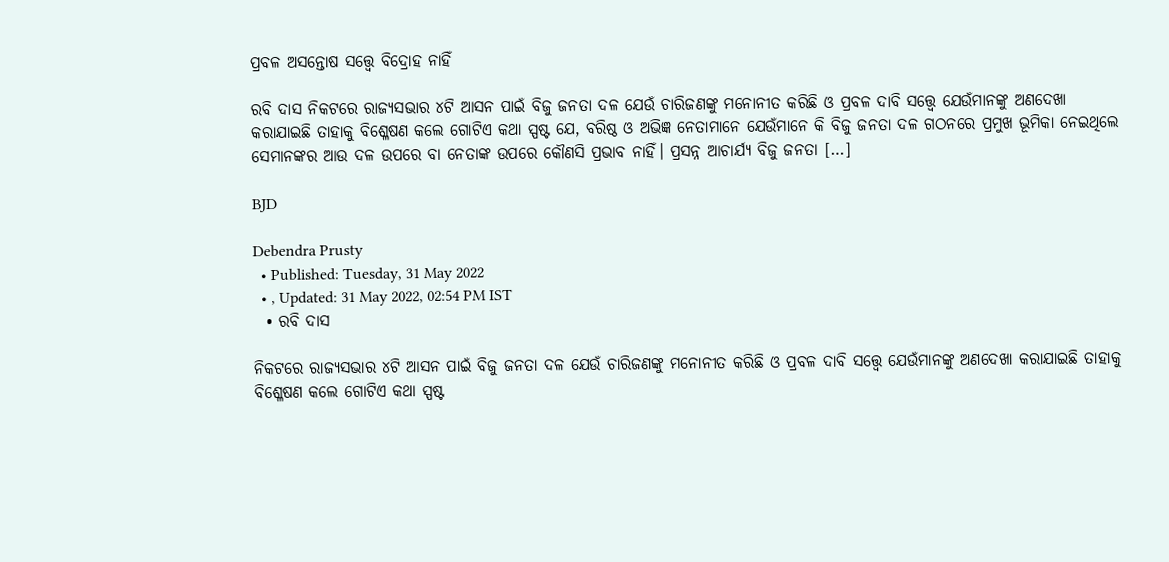ପ୍ରବଳ ଅସନ୍ତୋଷ ସତ୍ତ୍ୱେ ବିଦ୍ରୋହ ନାହିଁ

ରବି ଦାସ ନିକଟରେ ରାଜ୍ୟସଭାର ୪ଟି ଆସନ ପାଇଁ ବିଜୁ ଜନତା ଦଳ ଯେଉଁ ଚାରିଜଣଙ୍କୁ ମନୋନୀତ କରିଛି ଓ ପ୍ରବଳ ଦାବି ସତ୍ତ୍ୱେ ଯେଉଁମାନଙ୍କୁ ଅଣଦେଖା କରାଯାଇଛି ତାହାକୁ ବିଶ୍ଳେଷଣ କଲେ ଗୋଟିଏ କଥା ସ୍ପଷ୍ଟ ଯେ, ବରିଷ୍ଠ ଓ ଅଭିଜ୍ଞ ନେତାମାନେ ଯେଉଁମାନେ କି ବିଜୁ ଜନତା ଦଳ ଗଠନରେ ପ୍ରମୁଖ ଭୂମିକା ନେଇଥିଲେ ସେମାନଙ୍କର ଆଉ ଦଳ ଉପରେ ବା ନେତାଙ୍କ ଉପରେ କୌଣସି ପ୍ରଭାବ ନାହିଁ। ପ୍ରସନ୍ନ ଆଚାର୍ଯ୍ୟ ବିଜୁ ଜନତା […]

BJD

Debendra Prusty
  • Published: Tuesday, 31 May 2022
  • , Updated: 31 May 2022, 02:54 PM IST
  • ରବି ଦାସ

ନିକଟରେ ରାଜ୍ୟସଭାର ୪ଟି ଆସନ ପାଇଁ ବିଜୁ ଜନତା ଦଳ ଯେଉଁ ଚାରିଜଣଙ୍କୁ ମନୋନୀତ କରିଛି ଓ ପ୍ରବଳ ଦାବି ସତ୍ତ୍ୱେ ଯେଉଁମାନଙ୍କୁ ଅଣଦେଖା କରାଯାଇଛି ତାହାକୁ ବିଶ୍ଳେଷଣ କଲେ ଗୋଟିଏ କଥା ସ୍ପଷ୍ଟ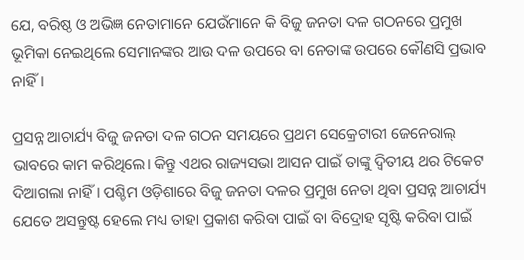ଯେ, ବରିଷ୍ଠ ଓ ଅଭିଜ୍ଞ ନେତାମାନେ ଯେଉଁମାନେ କି ବିଜୁ ଜନତା ଦଳ ଗଠନରେ ପ୍ରମୁଖ ଭୂମିକା ନେଇଥିଲେ ସେମାନଙ୍କର ଆଉ ଦଳ ଉପରେ ବା ନେତାଙ୍କ ଉପରେ କୌଣସି ପ୍ରଭାବ ନାହିଁ।

ପ୍ରସନ୍ନ ଆଚାର୍ଯ୍ୟ ବିଜୁ ଜନତା ଦଳ ଗଠନ ସମୟରେ ପ୍ରଥମ ସେକ୍ରେଟାରୀ ଜେନେରାଲ୍ ଭାବରେ କାମ କରିଥିଲେ। କିନ୍ତୁ ଏଥର ରାଜ୍ୟସଭା ଆସନ ପାଇଁ ତାଙ୍କୁ ଦ୍ୱିତୀୟ ଥର ଟିକେଟ ଦିଆଗଲା ନାହିଁ। ପଶ୍ଚିମ ଓଡ଼ିଶାରେ ବିଜୁ ଜନତା ଦଳର ପ୍ରମୁଖ ନେତା ଥିବା ପ୍ରସନ୍ନ ଆଚାର୍ଯ୍ୟ ଯେତେ ଅସନ୍ତୁଷ୍ଟ ହେଲେ ମଧ୍ୟ ତାହା ପ୍ରକାଶ କରିବା ପାଇଁ ବା ବିଦ୍ରୋହ ସୃଷ୍ଟି କରିବା ପାଇଁ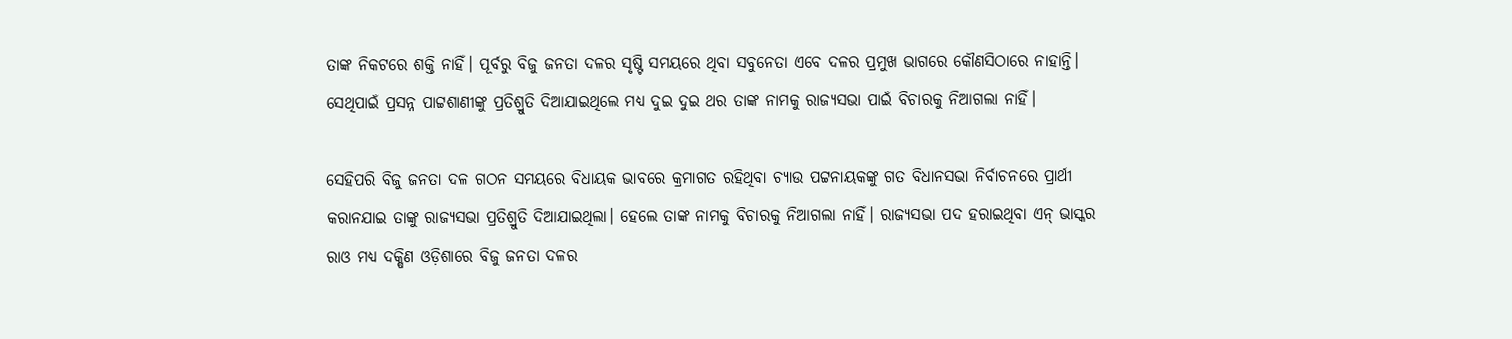ତାଙ୍କ ନିକଟରେ ଶକ୍ତି ନାହିଁ। ପୂର୍ବରୁ ବିଜୁ ଜନତା ଦଳର ସୃଷ୍ଟି ସମୟରେ ଥିବା ସବୁନେତା ଏବେ ଦଳର ପ୍ରମୁଖ ଭାଗରେ କୌଣସିଠାରେ ନାହାନ୍ତି। ସେଥିପାଇଁ ପ୍ରସନ୍ନ ପାଟ୍ଟଶାଣୀଙ୍କୁ ପ୍ରତିଶ୍ରୁତି ଦିଆଯାଇଥିଲେ ମଧ୍ୟ ଦୁଇ ଦୁଇ ଥର ତାଙ୍କ ନାମକୁ ରାଜ୍ୟସଭା ପାଇଁ ବିଚାରକୁ ନିଆଗଲା ନାହିଁ।

ସେହିପରି ବିଜୁ ଜନତା ଦଳ ଗଠନ ସମୟରେ ବିଧାୟକ ଭାବରେ କ୍ରମାଗତ ରହିଥିବା ଚ୍ୟାଉ ପଟ୍ଟନାୟକଙ୍କୁ ଗତ ବିଧାନସଭା ନିର୍ବାଚନରେ ପ୍ରାର୍ଥୀ କରାନଯାଇ ତାଙ୍କୁ ରାଜ୍ୟସଭା ପ୍ରତିଶ୍ରୁତି ଦିଆଯାଇଥିଲା। ହେଲେ ତାଙ୍କ ନାମକୁ ବିଚାରକୁ ନିଆଗଲା ନାହିଁ। ରାଜ୍ୟସଭା ପଦ ହରାଇଥିବା ଏନ୍ ଭାସ୍କର ରାଓ ମଧ୍ୟ ଦକ୍ଷିଣ ଓଡ଼ିଶାରେ ବିଜୁ ଜନତା ଦଳର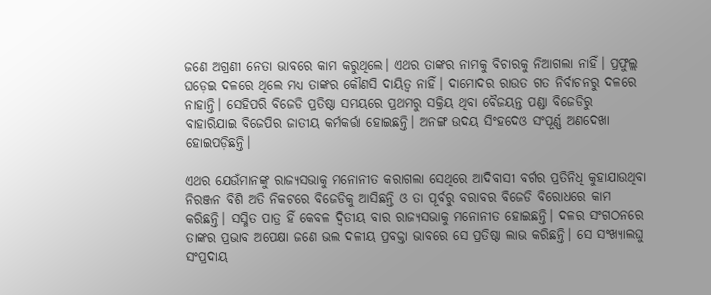ଜଣେ ଅଗ୍ରଣୀ ନେତା ଭାବରେ କାମ କରୁଥିଲେ। ଏଥର ତାଙ୍କର ନାମକୁ ବିଚାରକୁ ନିଆଗଲା ନାହିଁ। ପ୍ରଫୁଲ୍ଲ ଘଡ଼େଇ ଦଳରେ ଥିଲେ ମଧ୍ୟ ତାଙ୍କର କୌଣସି ଦାୟିତ୍ୱ ନାହିଁ। ଦାମୋଦର ରାଉତ ଗତ ନିର୍ବାଚନରୁ ଦଳରେ ନାହାନ୍ତି। ସେହିପରି ବିଜେଡି ପ୍ରତିଷ୍ଠା ସମୟରେ ପ୍ରଥମରୁ ସକ୍ରିୟ ଥିବା ବୈଜୟନ୍ତ ପଣ୍ଡା ବିଜେଡିରୁ ବାହାରିଯାଇ ବିଜେପିର ଜାତୀୟ କର୍ମକର୍ତ୍ତା ହୋଇଛନ୍ତି। ଅନଙ୍ଗ ଉଦୟ ସିଂହଦେଓ ସଂପୂର୍ଣ୍ଣ ଅଣଦେଖା ହୋଇପଡ଼ିଛନ୍ତି।

ଏଥର ଯେଉଁମାନଙ୍କୁ ରାଜ୍ୟସଭାକୁ ମନୋନୀତ କରାଗଲା ସେଥିରେ ଆଦିବାସୀ ବର୍ଗର ପ୍ରତିନିଧି କୁହାଯାଉଥିବା ନିରଞ୍ଜନ ବିଶି ଅତି ନିକଟରେ ବିଜେଡିକୁ ଆସିଛନ୍ତି ଓ ତା ପୂର୍ବରୁ ବରାବର ବିଜେଡି ବିରୋଧରେ କାମ କରିଛନ୍ତି। ସସ୍ମିତ ପାତ୍ର ହିଁ କେବଳ ଦ୍ୱିତୀୟ ବାର ରାଜ୍ୟସଭାକୁ ମନୋନୀତ ହୋଇଛନ୍ତି। ଦଳର ସଂଗଠନରେ ତାଙ୍କର ପ୍ରଭାବ ଅପେକ୍ଷା ଜଣେ ଭଲ ଦଳୀୟ ପ୍ରବକ୍ତା ଭାବରେ ସେ ପ୍ରତିଷ୍ଠା ଲାଭ କରିଛନ୍ତି। ସେ ସଂଖ୍ୟାଲଘୁ ସଂପ୍ରଦାୟ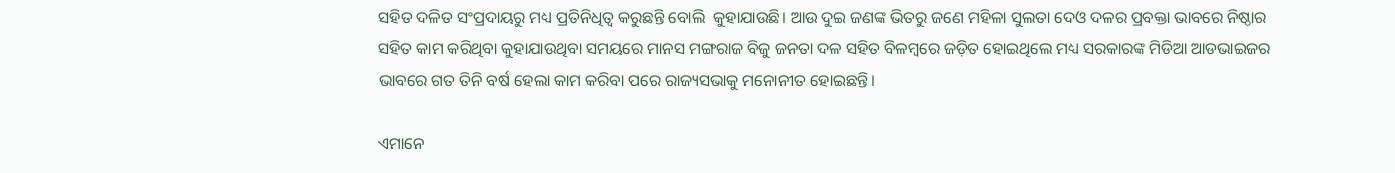ସହିତ ଦଳିତ ସଂପ୍ରଦାୟରୁ ମଧ୍ୟ ପ୍ରତିନିଧିତ୍ୱ କରୁଛନ୍ତି ବୋଲି  କୁହାଯାଉଛି। ଆଉ ଦୁଇ ଜଣଙ୍କ ଭିତରୁ ଜଣେ ମହିଳା ସୁଲତା ଦେଓ ଦଳର ପ୍ରବକ୍ତା ଭାବରେ ନିଷ୍ଠାର ସହିତ କାମ କରିଥିବା କୁହାଯାଉଥିବା ସମୟରେ ମାନସ ମଙ୍ଗରାଜ ବିଜୁ ଜନତା ଦଳ ସହିତ ବିଳମ୍ବରେ ଜଡ଼ିତ ହୋଇଥିଲେ ମଧ୍ୟ ସରକାରଙ୍କ ମିଡିଆ ଆଡଭାଇଜର ଭାବରେ ଗତ ତିନି ବର୍ଷ ହେଲା କାମ କରିବା ପରେ ରାଜ୍ୟସଭାକୁ ମନୋନୀତ ହୋଇଛନ୍ତି।

ଏମାନେ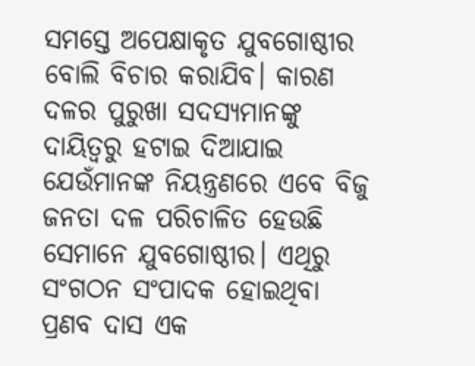ସମସ୍ତେ ଅପେକ୍ଷାକୃତ ଯୁବଗୋଷ୍ଠୀର ବୋଲି ବିଚାର କରାଯିବ। କାରଣ ଦଳର ପୁରୁଖା ସଦସ୍ୟମାନଙ୍କୁ ଦାୟିତ୍ୱରୁ ହଟାଇ ଦିଆଯାଇ ଯେଉଁମାନଙ୍କ ନିୟନ୍ତ୍ରଣରେ ଏବେ ବିଜୁ ଜନତା ଦଳ ପରିଚାଳିତ ହେଉଛି ସେମାନେ ଯୁବଗୋଷ୍ଠୀର। ଏଥିରୁ ସଂଗଠନ ସଂପାଦକ ହୋଇଥିବା ପ୍ରଣବ ଦାସ ଏକ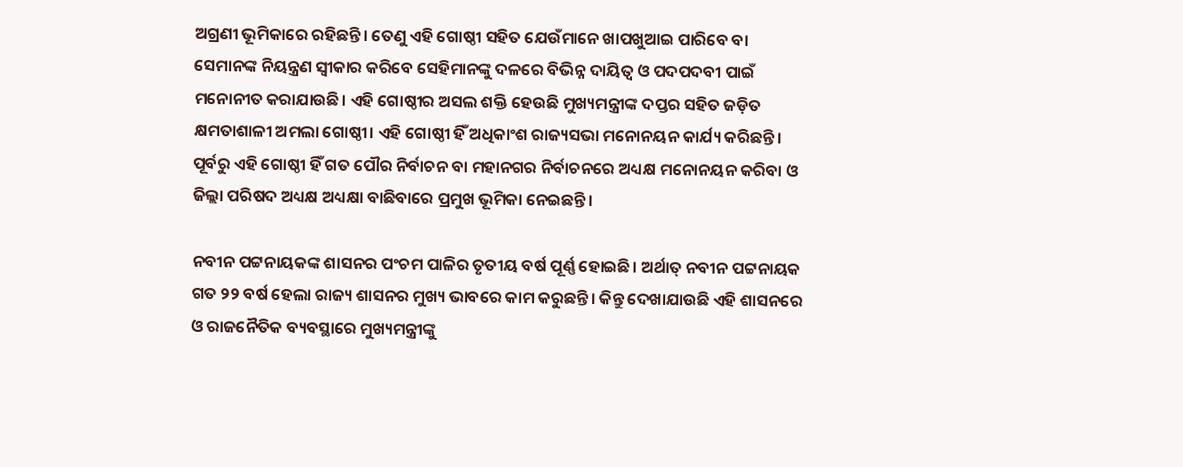ଅଗ୍ରଣୀ ଭୂମିକାରେ ରହିଛନ୍ତି। ତେଣୁ ଏହି ଗୋଷ୍ଠୀ ସହିତ ଯେଉଁମାନେ ଖାପଖୁଆଇ ପାରିବେ ବା ସେମାନଙ୍କ ନିୟନ୍ତ୍ରଣ ସ୍ୱୀକାର କରିବେ ସେହିମାନଙ୍କୁ ଦଳରେ ବିଭିନ୍ନ ଦାୟିତ୍ୱ ଓ ପଦପଦବୀ ପାଇଁ ମନୋନୀତ କରାଯାଉଛି। ଏହି ଗୋଷ୍ଠୀର ଅସଲ ଶକ୍ତି ହେଉଛି ମୁଖ୍ୟମନ୍ତ୍ରୀଙ୍କ ଦପ୍ତର ସହିତ ଜଡ଼ିତ କ୍ଷମତାଶାଳୀ ଅମଲା ଗୋଷ୍ଠୀ। ଏହି ଗୋଷ୍ଠୀ ହିଁ ଅଧିକାଂଶ ରାଜ୍ୟସଭା ମନୋନୟନ କାର୍ଯ୍ୟ କରିଛନ୍ତି। ପୂର୍ବରୁ ଏହି ଗୋଷ୍ଠୀ ହିଁ ଗତ ପୌର ନିର୍ବାଚନ ବା ମହାନଗର ନିର୍ବାଚନରେ ଅଧ୍ୟକ୍ଷ ମନୋନୟନ କରିବା ଓ ଜିଲ୍ଲା ପରିଷଦ ଅଧ୍ୟକ୍ଷ ଅଧ୍ୟକ୍ଷା ବାଛିବାରେ ପ୍ରମୁଖ ଭୂମିକା ନେଇଛନ୍ତି।

ନବୀନ ପଟ୍ଟନାୟକଙ୍କ ଶାସନର ପଂଚମ ପାଳିର ତୃତୀୟ ବର୍ଷ ପୂର୍ଣ୍ଣ ହୋଇଛି। ଅର୍ଥାତ୍ ନବୀନ ପଟ୍ଟନାୟକ ଗତ ୨୨ ବର୍ଷ ହେଲା ରାଜ୍ୟ ଶାସନର ମୁଖ୍ୟ ଭାବରେ କାମ କରୁଛନ୍ତି। କିନ୍ତୁ ଦେଖାଯାଉଛି ଏହି ଶାସନରେ ଓ ରାଜନୈତିକ ବ୍ୟବସ୍ଥାରେ ମୁଖ୍ୟମନ୍ତ୍ରୀଙ୍କୁ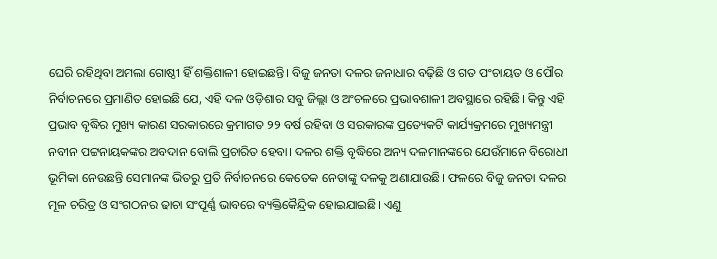ଘେରି ରହିଥିବା ଅମଲା ଗୋଷ୍ଠୀ ହିଁ ଶକ୍ତିଶାଳୀ ହୋଇଛନ୍ତି। ବିଜୁ ଜନତା ଦଳର ଜନାଧାର ବଢ଼ିଛି ଓ ଗତ ପଂଚାୟତ ଓ ପୌର ନିର୍ବାଚନରେ ପ୍ରମାଣିତ ହୋଇଛି ଯେ, ଏହି ଦଳ ଓଡ଼ିଶାର ସବୁ ଜିଲ୍ଲା ଓ ଅଂଚଳରେ ପ୍ରଭାବଶାଳୀ ଅବସ୍ଥାରେ ରହିଛି। କିନ୍ତୁ ଏହି ପ୍ରଭାବ ବୃଦ୍ଧିର ମୁଖ୍ୟ କାରଣ ସରକାରରେ କ୍ରମାଗତ ୨୨ ବର୍ଷ ରହିବା ଓ ସରକାରଙ୍କ ପ୍ରତ୍ୟେକଟି କାର୍ଯ୍ୟକ୍ରମରେ ମୁଖ୍ୟମନ୍ତ୍ରୀ ନବୀନ ପଟ୍ଟନାୟକଙ୍କର ଅବଦାନ ବୋଲି ପ୍ରଚାରିତ ହେବା। ଦଳର ଶକ୍ତି ବୃଦ୍ଧିରେ ଅନ୍ୟ ଦଳମାନଙ୍କରେ ଯେଉଁମାନେ ବିରୋଧୀ ଭୂମିକା ନେଉଛନ୍ତି ସେମାନଙ୍କ ଭିତରୁ ପ୍ରତି ନିର୍ବାଚନରେ କେତେକ ନେତାଙ୍କୁ ଦଳକୁ ଅଣାଯାଉଛି। ଫଳରେ ବିଜୁ ଜନତା ଦଳର ମୂଳ ଚରିତ୍ର ଓ ସଂଗଠନର ଢାଚା ସଂପୂର୍ଣ୍ଣ ଭାବରେ ବ୍ୟକ୍ତିକୈନ୍ଦ୍ରିକ ହୋଇଯାଇଛି। ଏଣୁ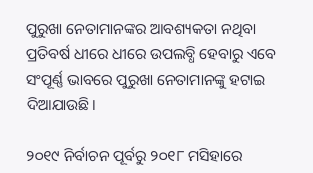ପୁରୁଖା ନେତାମାନଙ୍କର ଆବଶ୍ୟକତା ନଥିବା ପ୍ରତିବର୍ଷ ଧୀରେ ଧୀରେ ଉପଲବ୍ଧି ହେବାରୁ ଏବେ ସଂପୂର୍ଣ୍ଣ ଭାବରେ ପୁରୁଖା ନେତାମାନଙ୍କୁ ହଟାଇ ଦିଆଯାଉଛି।

୨୦୧୯ ନିର୍ବାଚନ ପୂର୍ବରୁ ୨୦୧୮ ମସିହାରେ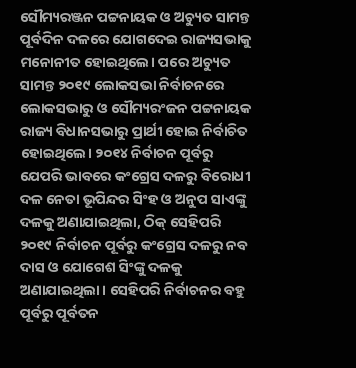ସୌମ୍ୟରଞ୍ଜନ ପଟ୍ଟନାୟକ ଓ ଅଚ୍ୟୁତ ସାମନ୍ତ ପୂର୍ବଦିନ ଦଳରେ ଯୋଗଦେଇ ରାଜ୍ୟସଭାକୁ ମନୋନୀତ ହୋଇଥିଲେ। ପରେ ଅଚ୍ୟୁତ ସାମନ୍ତ ୨୦୧୯ ଲୋକସଭା ନିର୍ବାଚନରେ ଲୋକସଭାରୁ ଓ ସୌମ୍ୟରଂଜନ ପଟ୍ଟନାୟକ ରାଜ୍ୟ ବିଧାନସଭାରୁ ପ୍ରାର୍ଥୀ ହୋଇ ନିର୍ବାଚିତ ହୋଇଥିଲେ। ୨୦୧୪ ନିର୍ବାଚନ ପୂର୍ବରୁ ଯେପରି ଭାବରେ କଂଗ୍ରେସ ଦଳରୁ ବିରୋଧୀ ଦଳ ନେତା ଭୂପିନ୍ଦର ସିଂହ ଓ ଅନୁପ ସାଏଙ୍କୁ ଦଳକୁ ଅଣାଯାଇଥିଲା, ଠିକ୍ ସେହିପରି ୨୦୧୯ ନିର୍ବାଚନ ପୂର୍ବରୁ କଂଗ୍ରେସ ଦଳରୁ ନବ ଦାସ ଓ ଯୋଗେଶ ସିଂଙ୍କୁ ଦଳକୁ ଅଣାଯାଇଥିଲା। ସେହିପରି ନିର୍ବାଚନର ବହୁ ପୂର୍ବରୁ ପୂର୍ବତନ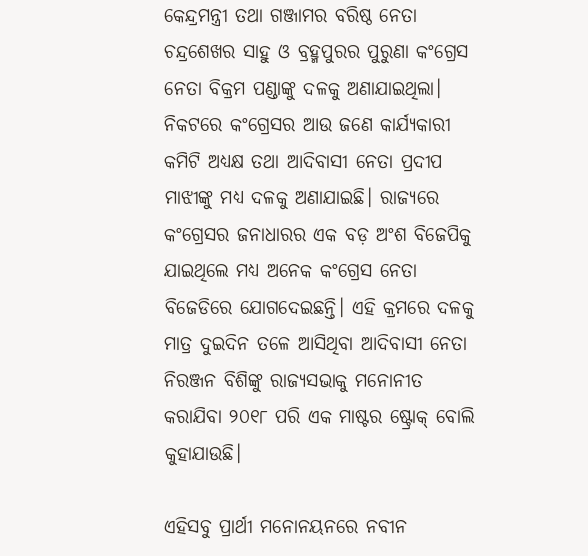କେନ୍ଦ୍ରମନ୍ତ୍ରୀ ତଥା ଗଞ୍ଜାମର ବରିଷ୍ଠ ନେତା ଚନ୍ଦ୍ରଶେଖର ସାହୁ ଓ ବ୍ରହ୍ମପୁରର ପୁରୁଣା କଂଗ୍ରେସ ନେତା ବିକ୍ରମ ପଣ୍ଡାଙ୍କୁ ଦଳକୁ ଅଣାଯାଇଥିଲା। ନିକଟରେ କଂଗ୍ରେସର ଆଉ ଜଣେ କାର୍ଯ୍ୟକାରୀ କମିଟି ଅଧ୍ୟକ୍ଷ ତଥା ଆଦିବାସୀ ନେତା ପ୍ରଦୀପ ମାଝୀଙ୍କୁ ମଧ୍ୟ ଦଳକୁ ଅଣାଯାଇଛି। ରାଜ୍ୟରେ କଂଗ୍ରେସର ଜନାଧାରର ଏକ ବଡ଼ ଅଂଶ ବିଜେପିକୁ ଯାଇଥିଲେ ମଧ୍ୟ ଅନେକ କଂଗ୍ରେସ ନେତା ବିଜେଡିରେ ଯୋଗଦେଇଛନ୍ତି। ଏହି କ୍ରମରେ ଦଳକୁ ମାତ୍ର ଦୁଇଦିନ ତଳେ ଆସିଥିବା ଆଦିବାସୀ ନେତା ନିରଞ୍ଜନ ବିଶିଙ୍କୁ ରାଜ୍ୟସଭାକୁ ମନୋନୀତ କରାଯିବା ୨୦୧୮ ପରି ଏକ ମାଷ୍ଟର ଷ୍ଟ୍ରୋକ୍ ବୋଲି କୁହାଯାଉଛି।

ଏହିସବୁ ପ୍ରାର୍ଥୀ ମନୋନୟନରେ ନବୀନ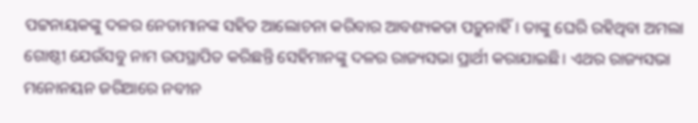ପଟ୍ଟନାୟକଙ୍କୁ ଦଳର ନେତାମାନଙ୍କ ସହିତ ଆଲୋଚନା କରିବାର ଆବଶ୍ୟକତା ପଡ଼ୁନାହିଁ। ତାଙ୍କୁ ଘେରି ରହିଥିବା ଅମଲା ଗୋଷ୍ଠୀ ଯେଉଁସବୁ ନାମ ଉପସ୍ଥାପିତ କରିଛନ୍ତି ସେହିମାନଙ୍କୁ ଦଳର ରାଜ୍ୟସଭା ପ୍ରାର୍ଥୀ କରାଯାଇଛି। ଏଥର ରାଜ୍ୟସଭା ମନୋନୟନ ଜରିଆରେ ନବୀନ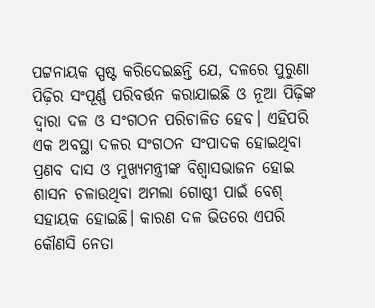ପଟ୍ଟନାୟକ ସ୍ପଷ୍ଟ କରିଦେଇଛନ୍ତି ଯେ, ଦଳରେ ପୁରୁଣା ପିଢ଼ିର ସଂପୂର୍ଣ୍ଣ ପରିବର୍ତ୍ତନ କରାଯାଇଛି ଓ ନୂଆ ପିଢ଼ିଙ୍କ ଦ୍ୱାରା ଦଳ ଓ ସଂଗଠନ ପରିଚାଳିତ ହେବ। ଏହିପରି ଏକ ଅବସ୍ଥା ଦଳର ସଂଗଠନ ସଂପାଦକ ହୋଇଥିବା ପ୍ରଣବ ଦାସ ଓ ମୁଖ୍ୟମନ୍ତ୍ରୀଙ୍କ ବିଶ୍ୱାସଭାଜନ ହୋଇ ଶାସନ ଚଳାଉଥିବା ଅମଲା ଗୋଷ୍ଠୀ ପାଇଁ ବେଶ୍ ସହାୟକ ହୋଇଛି। କାରଣ ଦଳ ଭିତରେ ଏପରି କୌଣସି ନେତା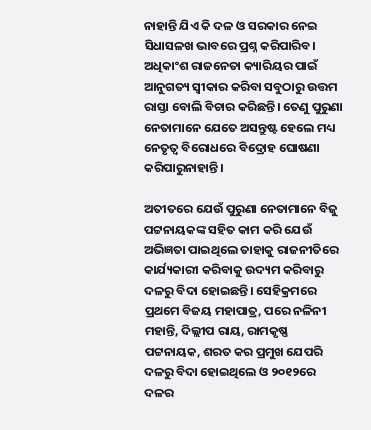ନାହାନ୍ତି ଯିଏ କି ଦଳ ଓ ସରକାର ନେଇ ସିଧାସଳଖ ଭାବରେ ପ୍ରଶ୍ନ କରିପାରିବ। ଅଧିକାଂଶ ରାଜନେତା କ୍ୟାରିୟର ପାଇଁ ଆନୁଗତ୍ୟ ସ୍ୱୀକାର କରିବା ସବୁଠାରୁ ଉତ୍ତମ ରାସ୍ତା ବୋଲି ବିଚାର କରିଛନ୍ତି। ତେଣୁ ପୁରୁଣା ନେତାମାନେ ଯେତେ ଅସନ୍ତୁଷ୍ଟ ହେଲେ ମଧ୍ୟ ନେତୃତ୍ୱ ବିରୋଧରେ ବିଦ୍ରୋହ ଘୋଷଣା କରିପାରୁନାହାନ୍ତି।

ଅତୀତରେ ଯେଉଁ ପୁରୁଣା ନେତାମାନେ ବିଜୁ ପଟ୍ଟନାୟକଙ୍କ ସହିତ କାମ କରି ଯେଉଁ ଅଭିଜ୍ଞତା ପାଇଥିଲେ ତାହାକୁ ରାଜନୀତିରେ କାର୍ଯ୍ୟକାରୀ କରିବାକୁ ଉଦ୍ୟମ କରିବାରୁ ଦଳରୁ ବିଦା ହୋଇଛନ୍ତି। ସେହିକ୍ରମରେ ପ୍ରଥମେ ବିଜୟ ମହାପାତ୍ର, ପରେ ନଳିନୀ ମହାନ୍ତି, ଦିଲ୍ଲୀପ ରାୟ, ରାମକୃଷ୍ଣ ପଟ୍ଟନାୟକ, ଶରତ କର ପ୍ରମୁଖ ଯେପରି ଦଳରୁ ବିଦା ହୋଇଥିଲେ ଓ ୨୦୧୨ରେ ଦଳର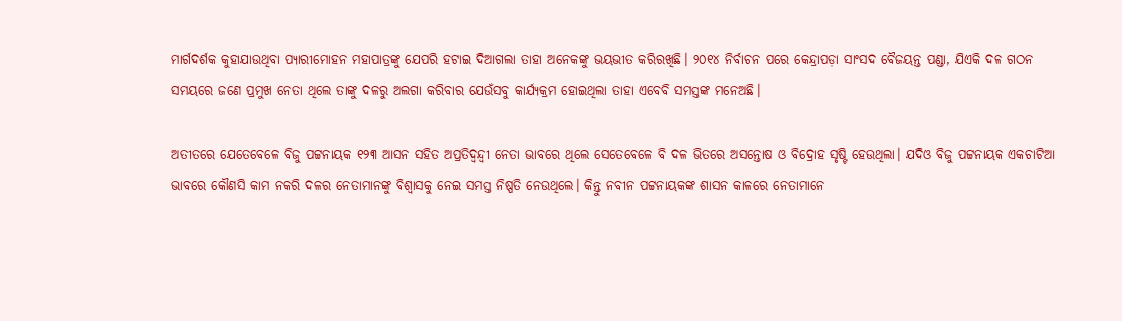ମାର୍ଗଦର୍ଶକ କୁହାଯାଉଥିବା ପ୍ୟାରୀମୋହନ ମହାପାତ୍ରଙ୍କୁ ଯେପରି ହଟାଇ ଦିଆଗଲା ତାହା ଅନେକଙ୍କୁ ଭୟଭୀତ କରିରଖିଛି। ୨୦୧୪ ନିର୍ବାଚନ ପରେ କେନ୍ଦ୍ରାପଡ଼ା ସାଂସଦ ବୈଜୟନ୍ତ ପଣ୍ଡା, ଯିଏକି ଦଳ ଗଠନ ସମୟରେ ଜଣେ ପ୍ରମୁଖ ନେତା ଥିଲେ ତାଙ୍କୁ ଦଳରୁ ଅଲଗା କରିବାର ଯେଉଁସବୁ କାର୍ଯ୍ୟକ୍ରମ ହୋଇଥିଲା ତାହା ଏବେବି ସମସ୍ତଙ୍କ ମନେଅଛି।

ଅତୀତରେ ଯେତେବେଳେ ବିଜୁ ପଟ୍ଟନାୟକ ୧୨୩ ଆସନ ସହିତ ଅପ୍ରତିଦ୍ୱନ୍ଦ୍ୱୀ ନେତା ଭାବରେ ଥିଲେ ସେତେବେଳେ ବି ଦଳ ଭିତରେ ଅସନ୍ତୋଷ ଓ ବିଦ୍ରୋହ ସୃଷ୍ଟି ହେଉଥିଲା। ଯଦିଓ ବିଜୁ ପଟ୍ଟନାୟକ ଏକଚାଟିଆ ଭାବରେ କୌଣସି କାମ ନକରି ଦଳର ନେତାମାନଙ୍କୁ ବିଶ୍ୱାସକୁ ନେଇ ସମସ୍ତ ନିଷ୍ପତି ନେଉଥିଲେ। କିନ୍ତୁ ନବୀନ ପଟ୍ଟନାୟକଙ୍କ ଶାସନ କାଳରେ ନେତାମାନେ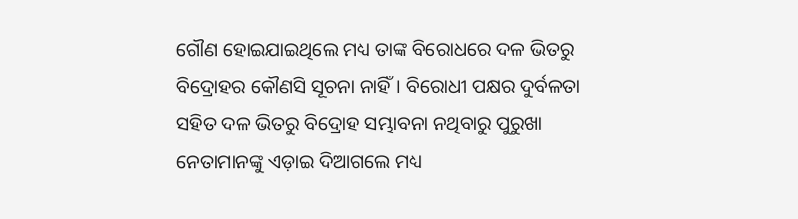ଗୌଣ ହୋଇଯାଇଥିଲେ ମଧ୍ୟ ତାଙ୍କ ବିରୋଧରେ ଦଳ ଭିତରୁ ବିଦ୍ରୋହର କୌଣସି ସୂଚନା ନାହିଁ। ବିରୋଧୀ ପକ୍ଷର ଦୁର୍ବଳତା ସହିତ ଦଳ ଭିତରୁ ବିଦ୍ରୋହ ସମ୍ଭାବନା ନଥିବାରୁ ପୁରୁଖା ନେତାମାନଙ୍କୁ ଏଡ଼ାଇ ଦିଆଗଲେ ମଧ୍ୟ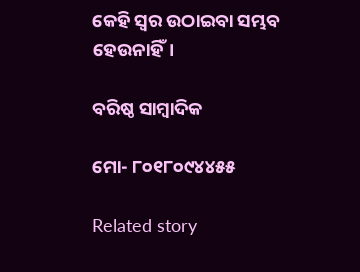କେହି ସ୍ୱର ଉଠାଇବା ସମ୍ଭବ ହେଉନାହିଁ।

ବରିଷ୍ଠ ସାମ୍ବାଦିକ

ମୋ- ୮୦୧୮୦୯୪୪୫୫

Related story